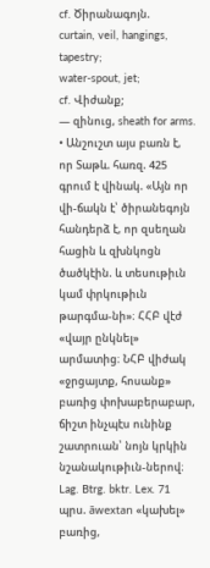cf. Ծիրանագոյն.
curtain, veil, hangings, tapestry;
water-spout, jet;
cf. Վիժանք;
— զինուց, sheath for arms.
• Անշուշտ այս բառն է, որ Տաթև. հառզ. 425 գրում է վինակ. «Այն որ վի-ճակն է՝ ծիրանեգոյն հանդերձ է, որ զսեղան հացին և զխնկոցն ծածկէին. և տեսութիւն կամ փրկութիւն թարգմա-նի»։ ՀՀԲ վէժ «վայր ընկնել» արմատից։ ՆՀԲ վիժակ «ջրցայտք, հոսանք» բառից փոխաբերաբար, ճիշտ ինչպէս ունինք շատրուան՝ նոյն կրկին նշանակութիւն-ներով։ Lag. Btrg. bktr. Lex. 71 պրս. āwextan «կախել» բառից,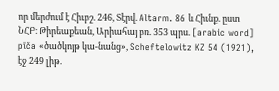որ մերժում է Հիւբշ. 246, Տէրվ. Altarm. 86 և Հիւնք. ըստ ՆՀԲ։ Թիրեաքեան, Արիահայ բռ. 353 պրս. [arabic word] pīča «ծածկոյթ կա-նանց», Scheftelowitz KZ 54 (1921), էջ 249 լիթ.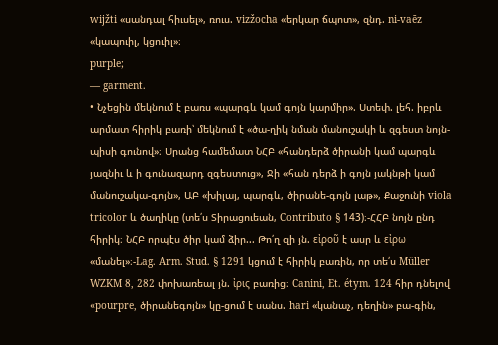wijžti «սանդալ հիւսել», ռուս. vizžocha «երկար ճպոտ», զնդ. ni-vaēz «կապուիլ, կցուիլ»։
purple;
— garment.
• Նչեցին մեկնում է բառս «պարգև կամ գոյն կարմիր». Ստեփ. լեհ. իբրև արմատ հիրիկ բառի՝ մեկնում է «ծա-ղիկ նման մանուշակի և զգեստ նոյն-պիսի գունով»։ Սրանց համեմատ ՆՀԲ «հանդերձ ծիրանի կամ պարգև յազնիւ և ի գունազարդ զգեստուց», Ջի «հան դերձ ի գոյն յակնթի կամ մանուշակա-գոյն», ԱԲ «խիլայ, պարգև, ծիրանե-գոյն լաթ», Քաջունի viola tricolor և ծաղիկը (տե՛ս Տիրացուեան, Contributo § 143)։-ՀՀԲ նոյն ընդ հիրիկ։ ՆՀԲ որպէս ծիր կամ ձիր... Թո՛ղ զի յն. εἰροῦ է ասր և εἰρω «մանել»։-Lag. Arm. Stud. § 1291 կցում է հիրիկ բառին, որ տե՛ս Müller WZKM 8, 282 փոխառեալ յն. ἰρις բառից։ Canini, Et. étym. 124 հիր դնելով «pourpre, ծիրանեգոյն» կը-ցում է սանս. hari «կանաչ, դեղին» բա-գին,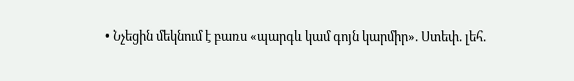• Նչեցին մեկնում է բառս «պարգև կամ գոյն կարմիր». Ստեփ. լեհ.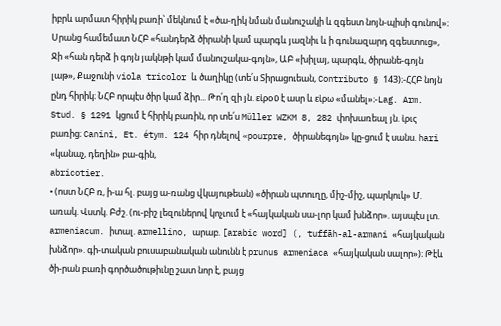իբրև արմատ հիրիկ բառի՝ մեկնում է «ծա-ղիկ նման մանուշակի և զգեստ նոյն-պիսի գունով»։ Սրանց համեմատ ՆՀԲ «հանդերձ ծիրանի կամ պարգև յազնիւ և ի գունազարդ զգեստուց», Ջի «հան դերձ ի գոյն յակնթի կամ մանուշակա-գոյն», ԱԲ «խիլայ, պարգև, ծիրանե-գոյն լաթ», Քաջունի viola tricolor և ծաղիկը (տե՛ս Տիրացուեան, Contributo § 143)։-ՀՀԲ նոյն ընդ հիրիկ։ ՆՀԲ որպէս ծիր կամ ձիր... Թո՛ղ զի յն. εἰροῦ է ասր և εἰρω «մանել»։-Lag. Arm. Stud. § 1291 կցում է հիրիկ բառին, որ տե՛ս Müller WZKM 8, 282 փոխառեալ յն. ἰρις բառից։ Canini, Et. étym. 124 հիր դնելով «pourpre, ծիրանեգոյն» կը-ցում է սանս. hari «կանաչ, դեղին» բա-գին,
abricotier.
• (ոստ ՆՀԲ ռ, ի-ա հլ. բայց ա-ռանց վկայութեան) «ծիրան պտուղը, միշ-միշ, պարկուկ» Մ. առակ. Վստկ. Բժշ. (ու-բիշ լեզուներով կոչւում է «հայկական սա-լոր կամ խնձոր». այսպէս լտ. armeniacum. իտալ. armellino, արաբ. [arabic word] (, tuffāh-al-armani «հայկական խնձոր». գի-տական բուսաբանական անունն է prunus armeniaca «հայկական սալոր»)։ Թէև ծի-րան բառի գործածութիւնը շատ նոր է, բայց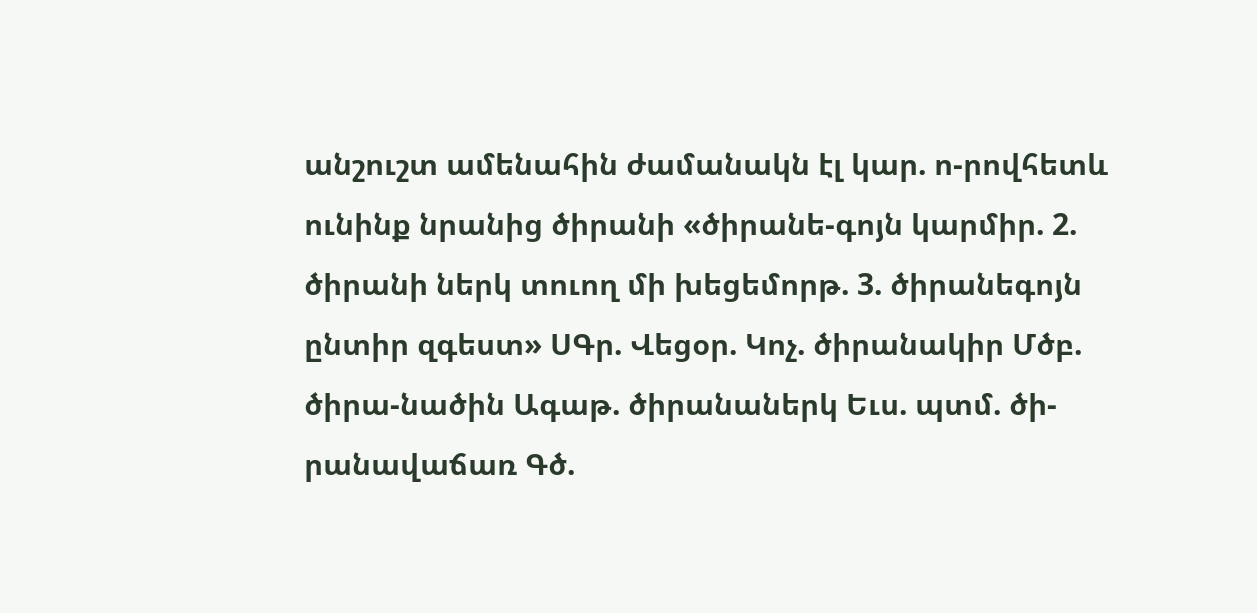անշուշտ ամենահին ժամանակն էլ կար. ո-րովհետև ունինք նրանից ծիրանի «ծիրանե-գոյն կարմիր. 2. ծիրանի ներկ տուող մի խեցեմորթ. 3. ծիրանեգոյն ընտիր զգեստ» ՍԳր. Վեցօր. Կոչ. ծիրանակիր Մծբ. ծիրա-նածին Ագաթ. ծիրանաներկ Եւս. պտմ. ծի-րանավաճառ Գծ.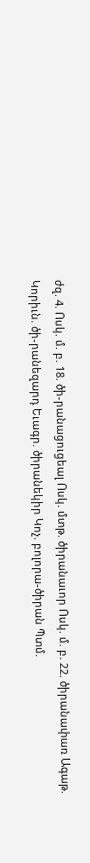ժզ. 4. Ոսկ. մ. բ. 18. ծի-րանացուցեալ Ոսկ. մտթ. ծիրանաւոր Ոսկ. մ. բ. 22. ծիրանափառ Ագաթ. Կորիւն. ծի-րանեզարդ Եւագր. ծիրանեկիր Կոչ. բոլորա-ծիրան Պտմ.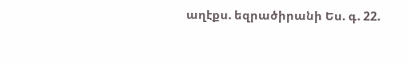աղէքս. եզրածիրանի Ես. գ. 22.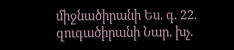միջնածիրանի Ես. գ. 22. զուգածիրանի Նար. խչ.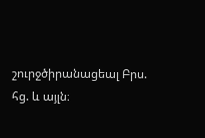շուրջծիրանացեալ Բրս. հց. և այլն։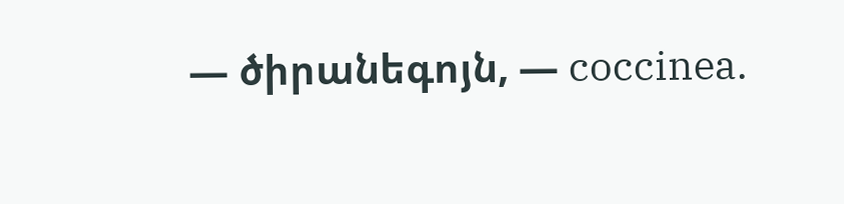— ծիրանեգոյն, — coccinea.